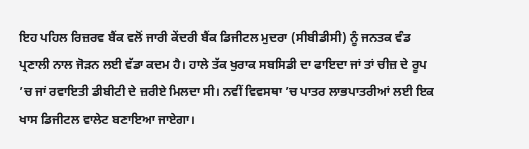ਇਹ ਪਹਿਲ ਰਿਜ਼ਰਵ ਬੈਂਕ ਵਲੋਂ ਜਾਰੀ ਕੇਂਦਰੀ ਬੈਂਕ ਡਿਜੀਟਲ ਮੁਦਰਾ (ਸੀਬੀਡੀਸੀ) ਨੂੰ ਜਨਤਕ ਵੰਡ ਪ੍ਰਣਾਲੀ ਨਾਲ ਜੋੜਨ ਲਈ ਵੱਡਾ ਕਦਮ ਹੈ। ਹਾਲੇ ਤੱਕ ਖੁਰਾਕ ਸਬਸਿਡੀ ਦਾ ਫਾਇਦਾ ਜਾਂ ਤਾਂ ਚੀਜ਼ ਦੇ ਰੂਪ ’ਚ ਜਾਂ ਰਵਾਇਤੀ ਡੀਬੀਟੀ ਦੇ ਜ਼ਰੀਏ ਮਿਲਦਾ ਸੀ। ਨਵੀਂ ਵਿਵਸਥਾ ’ਚ ਪਾਤਰ ਲਾਭਪਾਤਰੀਆਂ ਲਈ ਇਕ ਖਾਸ ਡਿਜੀਟਲ ਵਾਲੇਟ ਬਣਾਇਆ ਜਾਏਗਾ।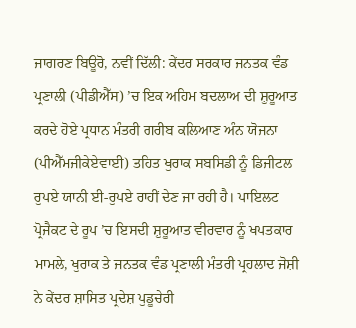ਜਾਗਰਣ ਬਿਊਰੋ, ਨਵੀਂ ਦਿੱਲੀ: ਕੇਂਦਰ ਸਰਕਾਰ ਜਨਤਕ ਵੰਡ ਪ੍ਰਣਾਲੀ (ਪੀਡੀਐੱਸ) ’ਚ ਇਕ ਅਹਿਮ ਬਦਲਾਅ ਦੀ ਸ਼ੁਰੂਆਤ ਕਰਦੇ ਹੋਏ ਪ੍ਰਧਾਨ ਮੰਤਰੀ ਗਰੀਬ ਕਲਿਆਣ ਅੰਨ ਯੋਜਨਾ (ਪੀਐੱਮਜੀਕੇਏਵਾਈ) ਤਹਿਤ ਖੁਰਾਕ ਸਬਸਿਡੀ ਨੂੰ ਡਿਜੀਟਲ ਰੁਪਏ ਯਾਨੀ ਈ-ਰੁਪਏ ਰਾਹੀਂ ਦੇਣ ਜਾ ਰਹੀ ਹੈ। ਪਾਇਲਟ ਪ੍ਰੋਜੈਕਟ ਦੇ ਰੂਪ ’ਚ ਇਸਦੀ ਸ਼ੁਰੂਆਤ ਵੀਰਵਾਰ ਨੂੰ ਖਪਤਕਾਰ ਮਾਮਲੇ, ਖੁਰਾਕ ਤੇ ਜਨਤਕ ਵੰਡ ਪ੍ਰਣਾਲੀ ਮੰਤਰੀ ਪ੍ਰਹਲਾਦ ਜੋਸ਼ੀ ਨੇ ਕੇਂਦਰ ਸ਼ਾਸਿਤ ਪ੍ਰਦੇਸ਼ ਪੁਡੂਚੇਰੀ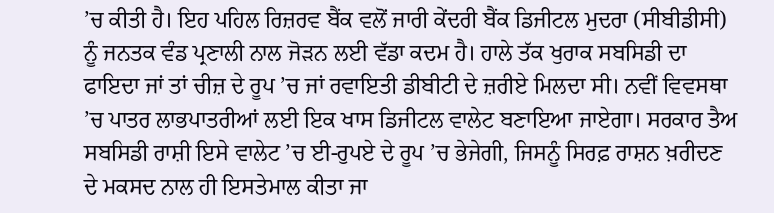’ਚ ਕੀਤੀ ਹੈ। ਇਹ ਪਹਿਲ ਰਿਜ਼ਰਵ ਬੈਂਕ ਵਲੋਂ ਜਾਰੀ ਕੇਂਦਰੀ ਬੈਂਕ ਡਿਜੀਟਲ ਮੁਦਰਾ (ਸੀਬੀਡੀਸੀ) ਨੂੰ ਜਨਤਕ ਵੰਡ ਪ੍ਰਣਾਲੀ ਨਾਲ ਜੋੜਨ ਲਈ ਵੱਡਾ ਕਦਮ ਹੈ। ਹਾਲੇ ਤੱਕ ਖੁਰਾਕ ਸਬਸਿਡੀ ਦਾ ਫਾਇਦਾ ਜਾਂ ਤਾਂ ਚੀਜ਼ ਦੇ ਰੂਪ ’ਚ ਜਾਂ ਰਵਾਇਤੀ ਡੀਬੀਟੀ ਦੇ ਜ਼ਰੀਏ ਮਿਲਦਾ ਸੀ। ਨਵੀਂ ਵਿਵਸਥਾ ’ਚ ਪਾਤਰ ਲਾਭਪਾਤਰੀਆਂ ਲਈ ਇਕ ਖਾਸ ਡਿਜੀਟਲ ਵਾਲੇਟ ਬਣਾਇਆ ਜਾਏਗਾ। ਸਰਕਾਰ ਤੈਅ ਸਬਸਿਡੀ ਰਾਸ਼ੀ ਇਸੇ ਵਾਲੇਟ ’ਚ ਈ-ਰੁਪਏ ਦੇ ਰੂਪ ’ਚ ਭੇਜੇਗੀ, ਜਿਸਨੂੰ ਸਿਰਫ਼ ਰਾਸ਼ਨ ਖ਼ਰੀਦਣ ਦੇ ਮਕਸਦ ਨਾਲ ਹੀ ਇਸਤੇਮਾਲ ਕੀਤਾ ਜਾ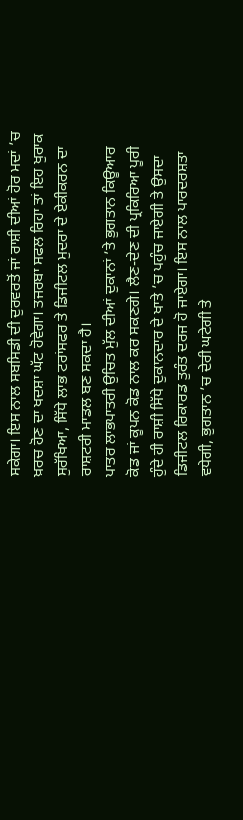ਸਕੇਗਾ। ਇਸ ਨਾਲ ਸਬਸਿਡੀ ਦੀ ਦੁਰਵਰਤੋਂ ਜਾਂ ਰਾਸ਼ੀ ਦੀਆਂ ਹੋਰ ਮਦਾਂ ’ਚ ਖ਼ਰਚ ਹੋਣ ਦਾ ਖਦਸ਼ਾ ਘੱਟ ਹੋਵੇਗਾ। ਤਜਰਬਾ ਸਫਲ ਰਿਹਾ ਤਾਂ ਇਹ ਖੁਰਾਕ ਸੁਰੱਖਿਆ, ਸਿੱਧੇ ਲਾਭ ਟਰਾਂਸਫਰ ਤੇ ਡਿਜੀਟਲ ਮੁਦਰਾ ਦੇ ਏਕੀਕਰਨ ਦਾ ਰਾਸ਼ਟਰੀ ਮਾਡਲ ਬਣ ਸਕਦਾ ਹੈ।
ਪਾਤਰ ਲਾਭਪਾਤਰੀ ਉਚਿਤ ਮੁੱਲ ਦੀਆਂ ਦੁਕਾਨਾਂ ’ਤੇ ਭੁਗਤਾਨ ਕਿਊਆਰ ਕੋਡ ਜਾਂ ਕੂਪਨ ਕੋਡ ਨਾਲ ਕਰ ਸਕਣਗੇ। ਲੈਣ-ਦੇਣ ਦੀ ਪ੍ਰਕਿਰਿਆ ਪੂਰੀ ਹੁੰਦੇ ਹੀ ਰਾਸ਼ੀ ਸਿੱਧੇ ਦੁਕਾਨਦਾਰ ਦੇ ਖਾਤੇ ’ਚ ਪਹੁੰਚ ਜਾਏਗੀ ਤੇ ਉਸਦਾ ਡਿਜੀਟਲ ਰਿਕਾਰਡ ਤੁਰੰਤ ਦਰਜ ਹੋ ਜਾਏਗਾ। ਇਸ ਨਾਲ ਪਾਰਦਰਸ਼ਤਾ ਵਧੇਗੀ, ਭੁਗਤਾਨ ’ਚ ਦੇਰੀ ਘਟੇਗੀ ਤੇ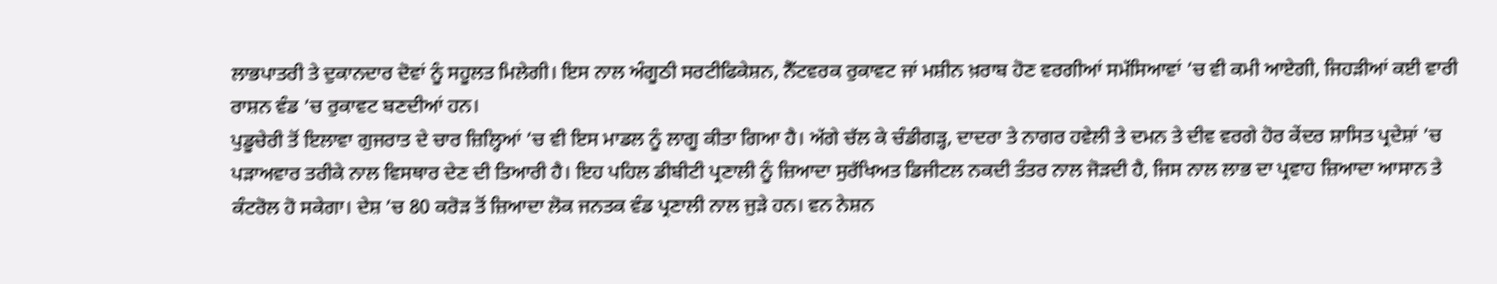ਲਾਭਪਾਤਰੀ ਤੇ ਦੁਕਾਨਦਾਰ ਦੋਵਾਂ ਨੂੰ ਸਹੂਲਤ ਮਿਲੇਗੀ। ਇਸ ਨਾਲ ਅੰਗੂਠੀ ਸਰਟੀਫਿਕੇਸ਼ਨ, ਨੈੱਟਵਰਕ ਰੁਕਾਵਟ ਜਾਂ ਮਸ਼ੀਨ ਖ਼ਰਾਬ ਹੋਣ ਵਰਗੀਆਂ ਸਮੱਸਿਆਵਾਂ ’ਚ ਵੀ ਕਮੀ ਆਏਗੀ, ਜਿਹੜੀਆਂ ਕਈ ਵਾਰੀ ਰਾਸ਼ਨ ਵੰਡ ’ਚ ਰੁਕਾਵਟ ਬਣਦੀਆਂ ਹਨ।
ਪੁਡੂਚੇਰੀ ਤੋਂ ਇਲਾਵਾ ਗੁਜਰਾਤ ਦੇ ਚਾਰ ਜ਼ਿਲ੍ਹਿਆਂ ’ਚ ਵੀ ਇਸ ਮਾਡਲ ਨੂੰ ਲਾਗੂ ਕੀਤਾ ਗਿਆ ਹੈ। ਅੱਗੇ ਚੱਲ ਕੇ ਚੰਡੀਗੜ੍ਹ, ਦਾਦਰਾ ਤੇ ਨਾਗਰ ਹਵੇਲੀ ਤੇ ਦਮਨ ਤੇ ਦੀਵ ਵਰਗੇ ਹੋਰ ਕੇਂਦਰ ਸ਼ਾਸਿਤ ਪ੍ਰਦੇਸ਼ਾਂ ’ਚ ਪੜਾਅਵਾਰ ਤਰੀਕੇ ਨਾਲ ਵਿਸਥਾਰ ਦੇਣ ਦੀ ਤਿਆਰੀ ਹੈ। ਇਹ ਪਹਿਲ ਡੀਬੀਟੀ ਪ੍ਰਣਾਲੀ ਨੂੰ ਜ਼ਿਆਦਾ ਸੁਰੱਖਿਅਤ ਡਿਜੀਟਲ ਨਕਦੀ ਤੰਤਰ ਨਾਲ ਜੋੜਦੀ ਹੈ, ਜਿਸ ਨਾਲ ਲਾਭ ਦਾ ਪ੍ਰਵਾਹ ਜ਼ਿਆਦਾ ਆਸਾਨ ਤੇ ਕੰਟਰੋਲ ਹੋ ਸਕੇਗਾ। ਦੇਸ਼ ’ਚ 80 ਕਰੋੜ ਤੋਂ ਜ਼ਿਆਦਾ ਲੋਕ ਜਨਤਕ ਵੰਡ ਪ੍ਰਣਾਲੀ ਨਾਲ ਜੁੜੇ ਹਨ। ਵਨ ਨੇਸ਼ਨ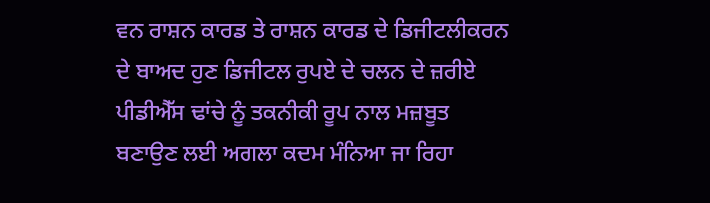ਵਨ ਰਾਸ਼ਨ ਕਾਰਡ ਤੇ ਰਾਸ਼ਨ ਕਾਰਡ ਦੇ ਡਿਜੀਟਲੀਕਰਨ ਦੇ ਬਾਅਦ ਹੁਣ ਡਿਜੀਟਲ ਰੁਪਏ ਦੇ ਚਲਨ ਦੇ ਜ਼ਰੀਏ ਪੀਡੀਐੱਸ ਢਾਂਚੇ ਨੂੰ ਤਕਨੀਕੀ ਰੂਪ ਨਾਲ ਮਜ਼ਬੂਤ ਬਣਾਉਣ ਲਈ ਅਗਲਾ ਕਦਮ ਮੰਨਿਆ ਜਾ ਰਿਹਾ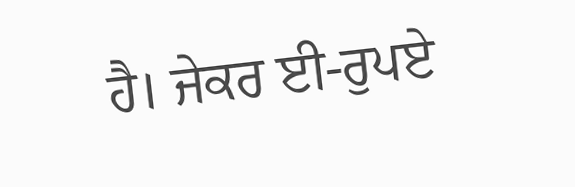ਹੈ। ਜੇਕਰ ਈ-ਰੁਪਏ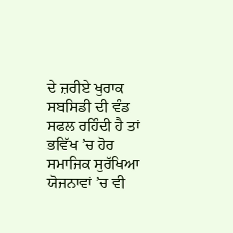ਦੇ ਜ਼ਰੀਏ ਖੁਰਾਕ ਸਬਸਿਡੀ ਦੀ ਵੰਡ ਸਫਲ ਰਹਿੰਦੀ ਹੈ ਤਾਂ ਭਵਿੱਖ ’ਚ ਹੋਰ ਸਮਾਜਿਕ ਸੁਰੱਖਿਆ ਯੋਜਨਾਵਾਂ ’ਚ ਵੀ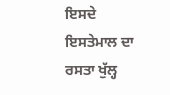ਇਸਦੇ ਇਸਤੇਮਾਲ ਦਾ ਰਸਤਾ ਖੁੱਲ੍ਹ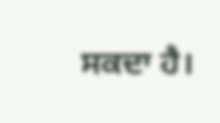ਸਕਦਾ ਹੈ।